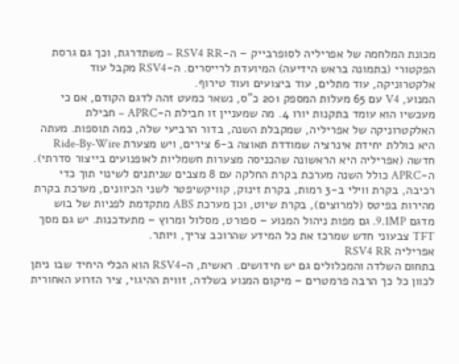מכונת המלחמה של אפריליה לסופרבייק – ה-RSV4 RR – משתדרגת, וכך גם גרסת הפקטורי (בתמונה בראש הידיעה) המיועדת לרייסרים. ה-RSV4 מקבל עוד אלקטרוניקה, עוד מתלים, עוד ביצועים ועוד טירוף.
המנוע, V4 עם 65 מעלות המספק 201 כ"ס, נשאר כמעט זהה לדגם הקודם, אם כי מעכשיו הוא עומד בתקנות יורו 4. מה שמעניין זו חבילת ה-APRC – חבילת האלקטרוניקה של אפריליה, שמקבלת השנה, בדור הרביעי שלה, כמה תוספות. מעתה היא כוללת יחידת אינרציה שמודדת תאוצה ב-6 צירים, ויש מצערת Ride-By-Wire חדשה (אפריליה היא הראשונה שהכניסה מצערות חשמליות לאופנועים בייצור סדרתי). ה-APRC כולל השנה מערכת בקרת החלקה עם 8 מצבים שניתנים לשינוי תוך כדי רכיבה, בקרת ווילי ב-3 רמות, בקרת זינוק, קוויקשיפטר לשני הכיוונים, מערכת בקרת מהירות בפיטס (למרוצים), בקרת שיוט, וכן מערכת ABS מתקדמת לפניות של בוש מדגם 9.1MP. גם מפות ניהול המנוע – ספורט, מסלול ומרוץ – מתעדכנות. יש גם מסך TFT צבעוני חדש שמרכז את כל המידע שהרוכב צריך, ויותר.
אפריליה RSV4 RR
בתחום השלדה והמכלולים גם יש חידושים. ראשית, ה-RSV4 הוא הכלי היחיד שבו ניתן לכוון כל כך הרבה פרמטרים – מיקום המנוע בשלדה, זווית ההיגוי, ציר הזרוע האחורית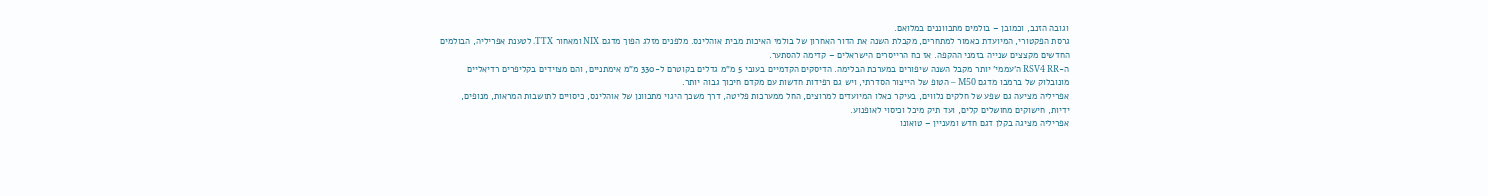וגובה הזנב, וכמובן – בולמים מתכווננים במלואם.
גרסת הפקטורי, המיועדת כאמור למתחרים, מקבלת השנה את הדור האחרון של בולמי האיכות מבית אוהלינס. מלפנים מזלג הפוך מדגם NIX ומאחור TTX. לטענת אפריליה, הבולמים החדשים מקצצים שנייה בזמני ההקפה. אז כח הרייסרים הישראלים – קדימה להסתער.
ה-RSV4 RR ה'עממי' יותר מקבל השנה שיפורים במערכת הבלימה. הדיסקים הקדמיים בעובי 5 מ"מ גדלים בקוטרם ל-330 מ"מ אימתניים, והם מצוידים בקליפרים רדיאליים מונובלוק של ברמבו מדגם M50 – הטופ של הייצור הסדרתי, ויש גם רפידות חדשות עם מקדם חיכוך גבוה יותר.
אפריליה מציעה גם שפע של חלקים נלווים, בעיקר כאלו המיועדים למרוצים, החל ממערכות פליטה, דרך משכך היגוי מתכוונן של אוהלינס, כיסויים לתושבות המראות, מנופים, ידיות, חישוקים מחושלים קלים, ועד תיק מיכל וכיסוי לאופנוע.
אפריליה מציגה בקלן דגם חדש ומעניין – טואונו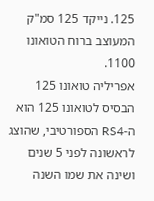125. נייקד 125 סמ"ק המעוצב ברוח הטואונו 1100.
אפריליה טואונו 125
הבסיס לטואונו 125 הוא ה-RS4 הספורטיבי, שהוצג לראשונה לפני 5 שנים ושינה את שמו השנה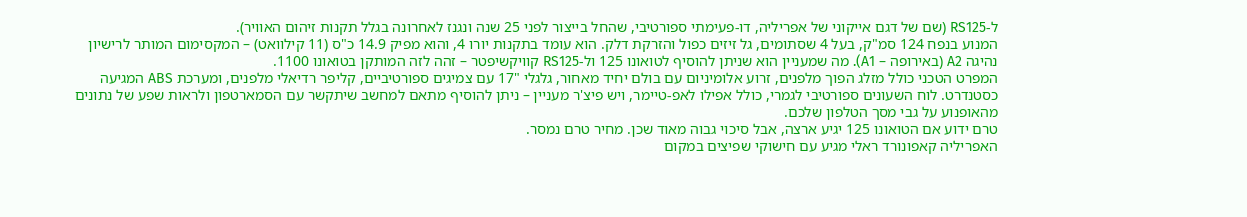ל-RS125 (שם של דגם אייקוני של אפריליה, דו-פעימתי ספורטיבי, שהחל בייצור לפני 25 שנה ונגנז לאחרונה בגלל תקנות זיהום האוויר).
המנוע בנפח 124 סמ"ק, בעל 4 שסתומים, גל זיזים כפול והזרקת דלק. הוא עומד בתקנות יורו 4, והוא מפיק 14.9 כ"ס (11 קילוואט) – המקסימום המותר לרישיון נהיגה A2 (באירופה – A1). מה שמעניין הוא שניתן להוסיף לטואונו 125 ול-RS125 קוויקשיפטר – זהה לזה המותקן בטואונו 1100.
המפרט הטכני כולל מזלג הפוך מלפנים, זרוע אלומיניום עם בולם יחיד מאחור, גלגלי "17 עם צמיגים ספורטיביים, קליפר רדיאלי מלפנים, ומערכת ABS המגיעה כסטנדרט. לוח השעונים ספורטיבי לגמרי, כולל אפילו לאפ-טיימר, ויש פיצ'ר מעניין – ניתן להוסיף מתאם למחשב שיתקשר עם הסמארטפון ולראות שפע של נתונים מהאופנוע על גבי מסך הטלפון שלכם.
טרם ידוע אם הטואונו 125 יגיע ארצה, אבל סיכוי גבוה מאוד שכן. מחיר טרם נמסר.
האפריליה קאפונורד ראלי מגיע עם חישוקי שפיצים במקום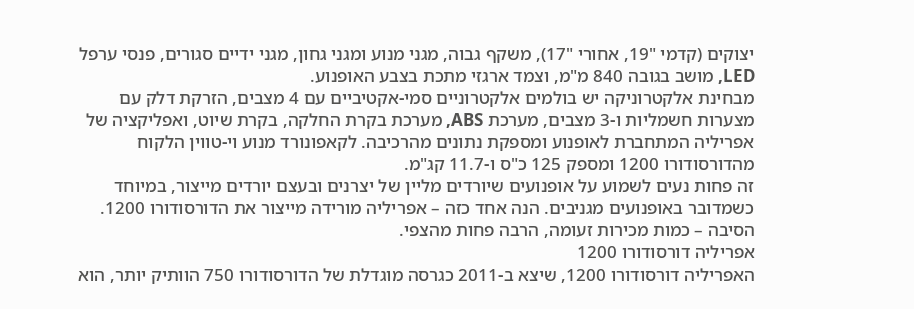יצוקים (קדמי "19, אחורי "17), משקף גבוה, מגני מנוע ומגני גחון, מגני ידיים סגורים, פנסי ערפל LED, מושב בגובה 840 מ"מ, וצמד ארגזי מתכת בצבע האופנוע.
מבחינת אלקטרוניקה יש בולמים אלקטרוניים סמי-אקטיביים עם 4 מצבים, הזרקת דלק עם מצערות חשמליות ו-3 מצבים, מערכת ABS, מערכת בקרת החלקה, בקרת שיוט, ואפליקציה של אפריליה המתחברת לאופנוע ומספקת נתונים מהרכיבה. לקאפונורד מנוע וי-טווין הלקוח מהדורסודורו 1200 ומספק 125 כ"ס ו-11.7 קג"מ.
זה פחות נעים לשמוע על אופנועים שיורדים מליין של יצרנים ובעצם יורדים מייצור, במיוחד כשמדובר באופנועים מגניבים. הנה אחד כזה – אפריליה מורידה מייצור את הדורסודורו 1200. הסיבה – כמות מכירות זעומה, הרבה פחות מהצפי.
אפריליה דורסודורו 1200
האפריליה דורסודורו 1200, שיצא ב-2011 כגרסה מוגדלת של הדורסודורו 750 הוותיק יותר, הוא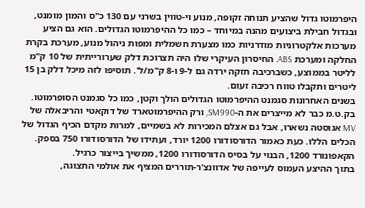היפרמוטו גדול שהציע תנוחה זקופה, מנוע וי-טווין בשרני עם 130 כ"ס והמון מומנט, ובגדול חבילת ביצועים מהנה במיוחד – כמו כל ההיפרמוטו הגדולים. הוא גם הציע מערכות אלקטרוניות מודרניות כמו מצערת חשמלית ומפות ניהול מנוע, מערכת בקרת החלקה ומערכת ABS. החיסרון העיקרי שלו היה תצרוכת דלק שערורייתית של 10 ק"מ לליטר בממוצע, כשברכיבה חזקה ירדה גם ל-9 ו-8 ק"מ/ל'. תוסיפו לזה מיכל דלק בן 15 ליטרים ותקבלו טווח רכיבה זעום.
בשנים האחרונות סגמנט ההיפרמוטו הגדולים הולך וקטן, כמו כל סגמנט הסופרמוטו. בק.ט.מ כבר לא מייצרים את ה-SM990, ורק ההיפרמוטארד של דוקאטי והריבאלה של MV אגוסטה נשארו, אבל גם אצלם המכירות לא בשמיים, למרות מקדם הכיף הגדול של הכלים הללו. כעת כאמור הדורסודורו 1200 יורד, ועתידו של הדורסודורו 750 בספק.
הקאפונורד 1200, הבנוי על בסיס הדורסודורו 1200, ממשיך בייצור כרגיל.
בתוך ההיצע העמוס לעייפה של אדוונצ'ר-תוררים המציף את אולמי התצוגה,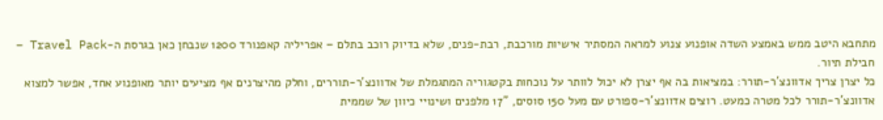מתחבא היטב ממש באמצע השדה אופנוע צנוע למראה המסתיר אישיות מורכבת, רבת-פנים, שלא בדיוק רוכב בתלם – אפריליה קאפנורד 1200 שנבחן כאן בגרסת ה-Travel Pack – חבילת תיור.
כל יצרן צריך אדוונצ'ר-תורר: במציאות בה אף יצרן לא יכול לוותר על נוכחות בקטגוריה המתגמלת של אדוונצ'ר-תוררים, וחלק מהיצרנים אף מציעים יותר מאופנוע אחד, אפשר למצוא אדוונצ'ר-תורר לכל מטרה כמעט. רוצים אדוונצ'ר-ספורט עם מעל 150 סוסים, "17 מלפנים ושינויי כיוון של שממית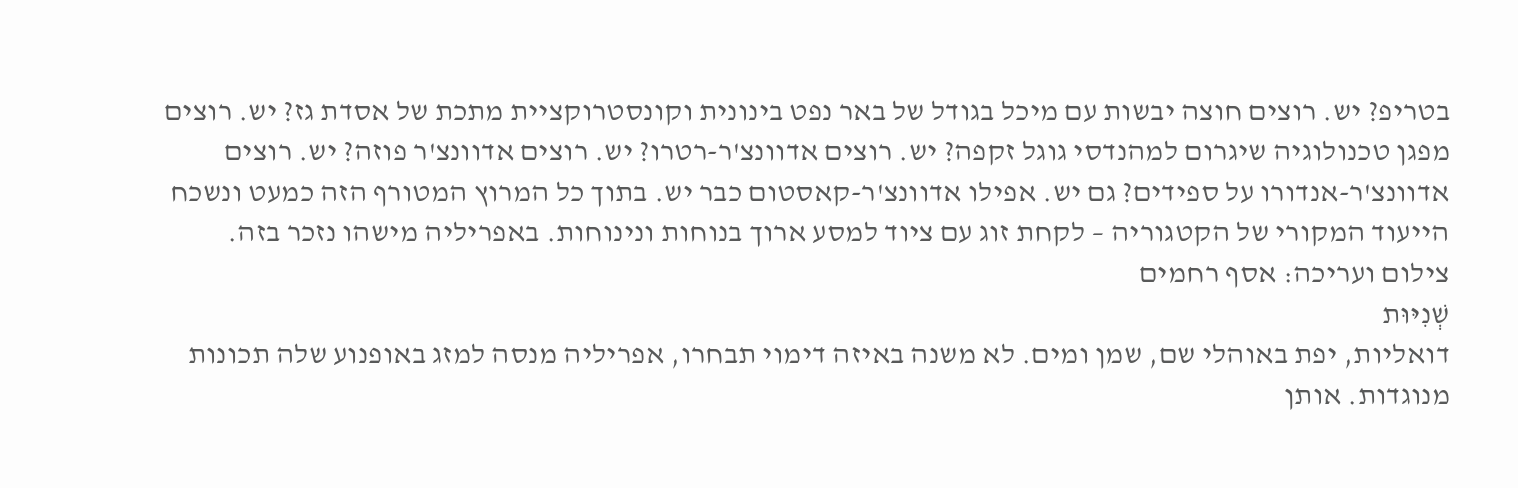בטריפ? יש. רוצים חוצה יבשות עם מיכל בגודל של באר נפט בינונית וקונסטרוקציית מתכת של אסדת גז? יש. רוצים מפגן טכנולוגיה שיגרום למהנדסי גוגל זקפה? יש. רוצים אדוונצ'ר-רטרו? יש. רוצים אדוונצ'ר פוזה? יש. רוצים אדוונצ'ר-אנדורו על ספידים? גם יש. אפילו אדוונצ'ר-קאסטום כבר יש. בתוך כל המרוץ המטורף הזה כמעט ונשכח הייעוד המקורי של הקטגוריה – לקחת זוג עם ציוד למסע ארוך בנוחות ונינוחות. באפריליה מישהו נזכר בזה.
צילום ועריכה: אסף רחמים
שְׁנִיּוּת
דואליות, יפת באוהלי שם, שמן ומים. לא משנה באיזה דימוי תבחרו, אפריליה מנסה למזג באופנוע שלה תכונות מנוגדות. אותן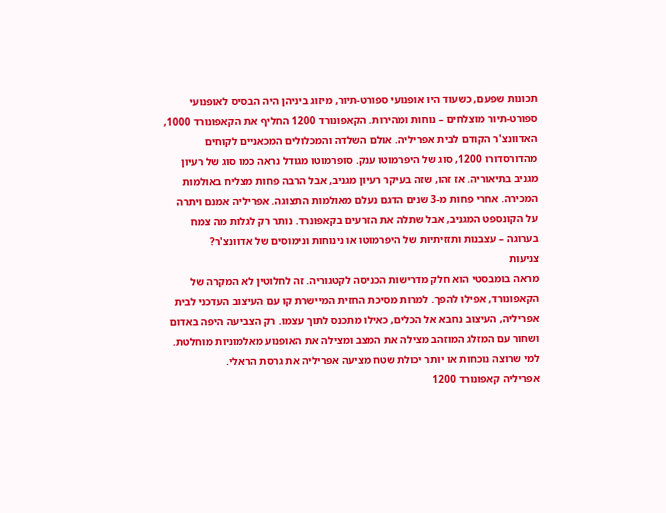תכונות שפעם, כשעוד היו אופנועי ספורט-תיור, מיזוג ביניהן היה הבסיס לאופנועי ספורט-תיור מוצלחים – נוחות ומהירות. הקאפונורד 1200 החליף את הקאפונורד 1000, האדוונצ'ר הקודם לבית אפריליה. אולם השלדה והמכלולים המכאניים לקוחים מהדורסדורו 1200, סוג של היפרמוטו ענק. סופרמוטו מגודל נראה כמו סוג של רעיון מגניב בתיאוריה. אז זהו, שזה בעיקר רעיון מגניב, אבל הרבה פחות מצליח באולמות המכירה. אחרי פחות מ-3 שנים הדגם נעלם מאולמות התצוגה. אפריליה אמנם ויתרה על הקונספט המגניב, אבל שתלה את הזרעים בקאפונרד. נותר רק לגלות מה צמח בערוגה – עצבנות ותזזיתיות של היפרמוטו או נינוחות ונימוסים של אדוונצ'ר?
צניעות
מראה בומבסטי הוא חלק מדרישות הכניסה לקטגוריה. זה לחלוטין לא המקרה של הקאפונורד, אפילו להפך. למרות מסיכת החזית המיישרת קו עם העיצוב העדכני לבית אפריליה, העיצוב נחבא אל הכלים, כאילו מתכנס לתוך עצמו. רק הצביעה היפה באדום ושחור עם המזלג המוזהב מצילה את המצב ומצילה את האופנוע מאלמוניות מוחלטת. למי שרוצה נוכחות או יותר יכולת שטח מציעה אפריליה את גרסת הראלי.
אפריליה קאפונורד 1200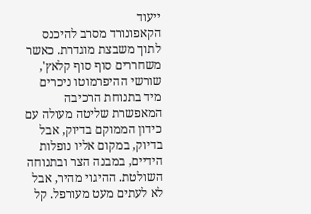ייעוד
הקאפונורד מסרב להיכנס לתוך משבצת מוגדרת. כאשר משחררים סוף סוף קלאץ', שורשי ההיפרמוטו ניכרים מיד בתנוחת הרכיבה המאפשרת שליטה מעולה עם כידון הממוקם בדיוק, אבל בדיוק, במקום אליו נופלות הידיים, במבנה הצר ובתנוחה השולטת. ההיגוי מהיר, אבל לא לעתים מעט מעורפל. קל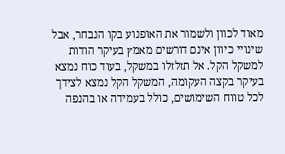מאוד לכוון ולשמור את האופנוע בקו הנבחר, אבל שינויי כיוון אינם דורשים מאמץ בעיקר הודות למשקל הקל. אל תזלזלו במשקל, בעוד כוח נמצא בעיקר בקצה העקומה, המשקל הקל נמצא לצידך לכל טווח השימושים, כולל בעמידה או בהנפה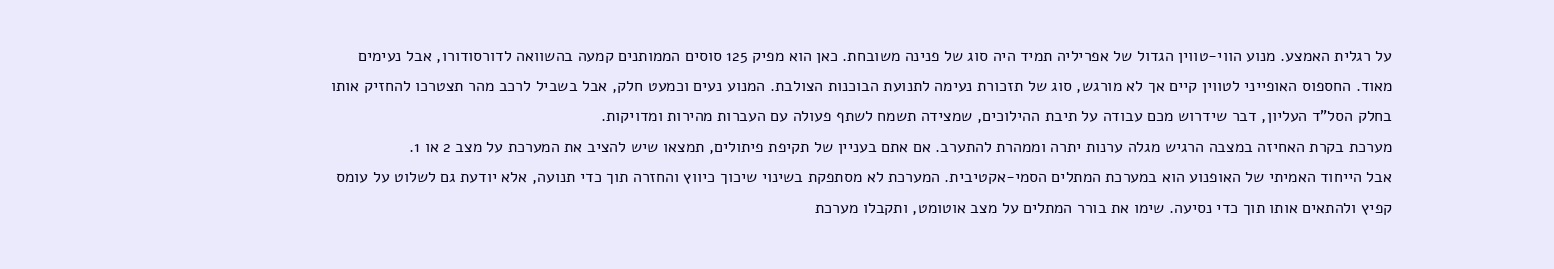על רגלית האמצע. מנוע הווי-טווין הגדול של אפריליה תמיד היה סוג של פנינה משובחת. כאן הוא מפיק 125 סוסים הממותנים קמעה בהשוואה לדורסודורו, אבל נעימים מאוד. החספוס האופייני לטווין קיים אך לא מורגש, סוג של תזכורת נעימה לתנועת הבוכנות הצולבת. המנוע נעים וכמעט חלק, אבל בשביל לרכב מהר תצטרכו להחזיק אותו בחלק הסל"ד העליון, דבר שידרוש מכם עבודה על תיבת ההילוכים, שמצידה תשמח לשתף פעולה עם העברות מהירות ומדויקות.
מערכת בקרת האחיזה במצבה הרגיש מגלה ערנות יתרה וממהרת להתערב. אם אתם בעניין של תקיפת פיתולים, תמצאו שיש להציב את המערכת על מצב 2 או 1.
אבל הייחוד האמיתי של האופנוע הוא במערכת המתלים הסמי-אקטיבית. המערכת לא מסתפקת בשינוי שיכוך כיווץ והחזרה תוך כדי תנועה, אלא יודעת גם לשלוט על עומס קפיץ ולהתאים אותו תוך כדי נסיעה. שימו את בורר המתלים על מצב אוטומט, ותקבלו מערכת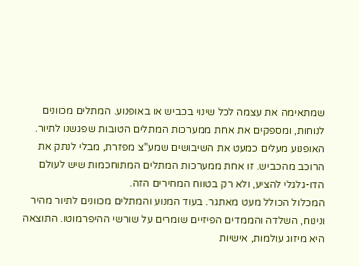שמתאימה את עצמה לכל שינוי בכביש או באופנוע. המתלים מכוונים לנוחות, ומספקים את אחת ממערכות המתלים הטובות שפגשנו לתיור. האופנוע מעלים כמעט את השיבושים שמע"צ מפזרת, מבלי לנתק את הרוכב מהכביש. זו אחת ממערכות המתלים המתוחכמות שיש לעולם הדו-גלגלי להציע, ולא רק בטווח המחירים הזה.
המכלול הכולל מעט מאתגר. בעוד המנוע והמתלים מכוונים לתיור מהיר ונינוח, השלדה והממדים הפיזיים שומרים על שורשי ההיפרמוטו. התוצאה היא מיזוג עולמות, אישיות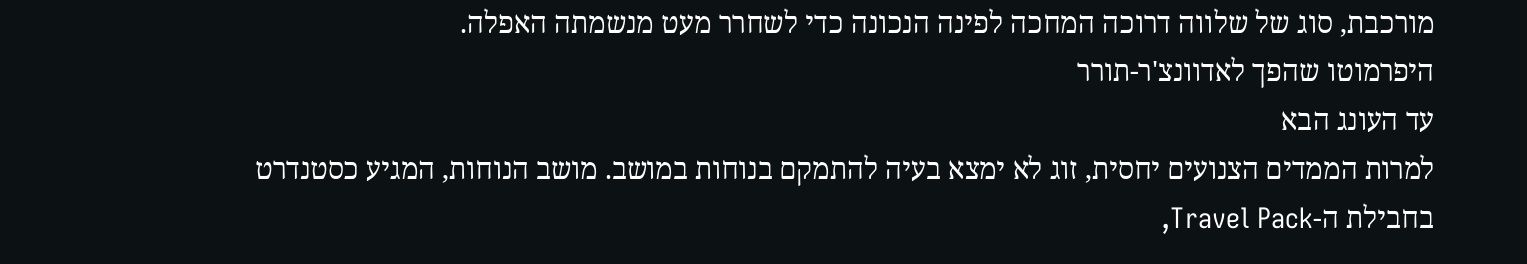מורכבת, סוג של שלווה דרוכה המחכה לפינה הנכונה כדי לשחרר מעט מנשמתה האפלה.
היפרמוטו שהפך לאדוונצ'ר-תורר
עד העונג הבא
למרות הממדים הצנועים יחסית, זוג לא ימצא בעיה להתמקם בנוחות במושב. מושב הנוחות, המגיע כסטנדרט בחבילת ה-Travel Pack,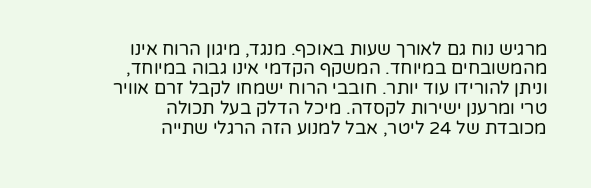מרגיש נוח גם לאורך שעות באוכף. מנגד, מיגון הרוח אינו מהמשובחים במיוחד. המשקף הקדמי אינו גבוה במיוחד, וניתן להורידו עוד יותר. חובבי הרוח ישמחו לקבל זרם אוויר טרי ומרענן ישירות לקסדה. מיכל הדלק בעל תכולה מכובדת של 24 ליטר, אבל למנוע הזה הרגלי שתייה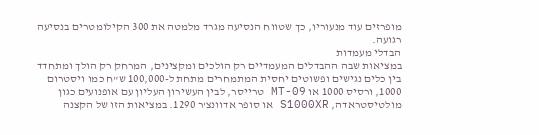מופרזים עוד מנעוריו, כך שטווח הנסיעה מגרד מלמטה את 300 הקילומטרים בנסיעה רגועה.
הבדלי מעמדות
במציאות שבה ההבדלים המעמדיים רק הולכים ומקצינים, המרחק רק הולך ומתחדד בין כלים נגישים ופשוטים יחסית המתמחרים מתחת ל-100,000 ש"ח כמו ויסטרום 1000, ורסיס 1000 או MT-09 טרייסר, לבין העשירון העליון עם אופנועים כגון מולטיסטראדה, S1000XR או סופר אדוונצ'ר 1290. במציאות הזו של הקצנה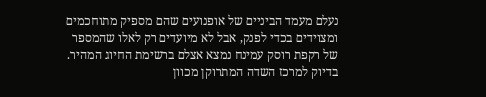נעלם מעמד הביניים של אופנועים שהם מספיק מתוחכמים ומצוידים בכדי לפנק, אבל לא מיועדים רק לאלו שהמספר של רקפת רוסק עמינח נמצא אצלם ברשימת החיוג המהיר. בדיוק למרכז השדה המתרוקן מכוון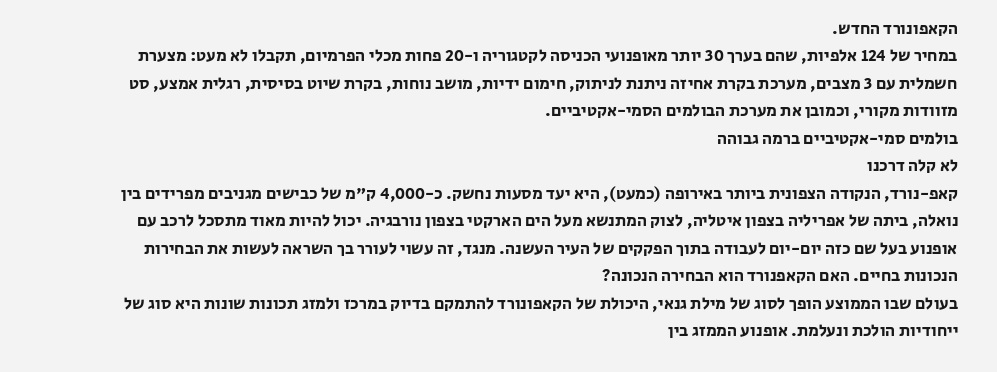הקאפונורד החדש.
במחיר של 124 אלפיות, שהם בערך 30 יותר מאופנועי הכניסה לקטגוריה ו-20 פחות מכלי הפרמיום, תקבלו לא מעט: מצערת חשמלית עם 3 מצבים, מערכת בקרת אחיזה ניתנת לניתוק, חימום ידיות, מושב נוחות, בקרת שיוט בסיסית, רגלית אמצע, סט מזוודות מקורי, וכמובן את מערכת הבולמים הסמי-אקטיביים.
בולמים סמי-אקטיביים ברמה גבוהה
לא קלה דרכנו
קאפ-נורד, הנקודה הצפונית ביותר באירופה (כמעט), היא יעד מסעות נחשק. כ-4,000 ק"מ של כבישים מגניבים מפרידים בין נואלה, ביתה של אפריליה בצפון איטליה, לצוק המתנשא מעל הים הארקטי בצפון נורבגיה. יכול להיות מאוד מתסכל לרכב עם אופנוע בעל שם כזה יום-יום לעבודה בתוך הפקקים של העיר העשנה. מנגד, זה עשוי לעורר בך השראה לעשות את הבחירות הנכונות בחיים. האם הקאפנורד הוא הבחירה הנכונה?
בעולם שבו הממוצע הופך לסוג של מילת גנאי, היכולת של הקאפונורד להתמקם בדיוק במרכז ולמזג תכונות שונות היא סוג של ייחודיות הולכת ונעלמת. אופנוע הממזג בין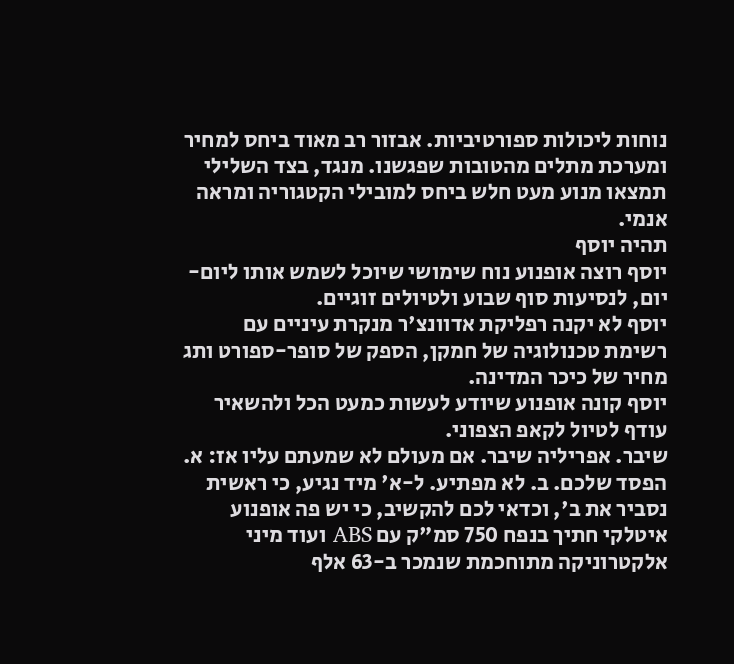נוחות ליכולות ספורטיביות. אבזור רב מאוד ביחס למחיר ומערכת מתלים מהטובות שפגשנו. מנגד, בצד השלילי תמצאו מנוע מעט חלש ביחס למובילי הקטגוריה ומראה אנמי.
תהיה יוסף
יוסף רוצה אופנוע נוח שימושי שיוכל לשמש אותו ליום-יום, לנסיעות סוף שבוע ולטיולים זוגיים.
יוסף לא יקנה רפליקת אדוונצ'ר מנקרת עיניים עם רשימת טכנולוגיה של חמקן, הספק של סופר-ספורט ותג מחיר של כיכר המדינה.
יוסף קונה אופנוע שיודע לעשות כמעט הכל ולהשאיר עודף לטיול לקאפ הצפוני.
שיבר. אפריליה שיבר. אם מעולם לא שמעתם עליו אז: א. הפסד שלכם. ב. לא מפתיע. ל-א' מיד נגיע, כי ראשית נסביר את ב', וכדאי לכם להקשיב, כי יש פה אופנוע איטלקי חתיך בנפח 750 סמ"ק עם ABS ועוד מיני אלקטרוניקה מתוחכמת שנמכר ב-63 אלף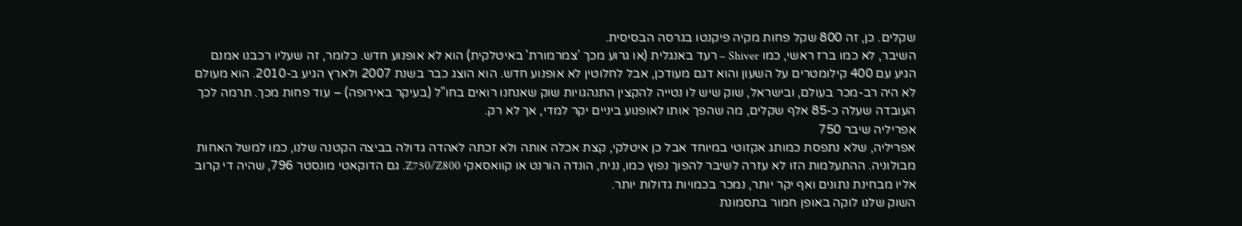שקלים. כן, זה 800 שקל פחות מקיה פיקנטו בגרסה הבסיסית.
השיבר, לא כמו ברז ראשי, כמו Shiver – רעד באנגלית (או גרוע מכך 'צמרמורת' באיטלקית) הוא לא אופנוע חדש. כלומר, זה שעליו רכבנו אמנם הגיע עם 400 קילומטרים על השעון והוא דגם מעודכן, אבל לחלוטין לא אופנוע חדש. הוא הוצג כבר בשנת 2007 ולארץ הגיע ב-2010. הוא מעולם לא היה רב-מכר בעולם, ובישראל, שוק שיש לו נטייה להקצין התנהגויות שוק שאנחנו רואים בחו"ל (בעיקר באירופה) – עוד פחות מכך. תרמה לכך העובדה שעלה כ-85 אלף שקלים, מה שהפך אותו לאופנוע ביניים יקר למדי, אך לא רק.
אפריליה שיבר 750
אפריליה, שלא נתפסת כמותג אקזוטי במיוחד אבל כן איטלקי, קצת אכלה אותה ולא זכתה לאהדה גדולה בביצה הקטנה שלנו, כמו למשל האחות מבולוניה. ההתעלמות הזו לא עזרה לשיבר להפוך נפוץ כמו, נניח, הונדה הורנט או קוואסאקי Z750/Z800. גם הדוקאטי מונסטר 796, שהיה די קרוב אליו מבחינת נתונים ואף יקר יותר, נמכר בכמויות גדולות יותר.
השוק שלנו לוקה באופן חמור בתסמונת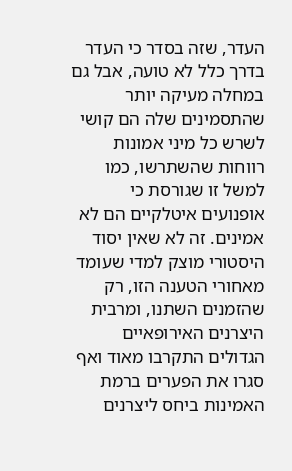העדר, שזה בסדר כי העדר בדרך כלל לא טועה, אבל גם במחלה מעיקה יותר שהתסמינים שלה הם קושי לשרש כל מיני אמונות רווחות שהשתרשו, כמו למשל זו שגורסת כי אופנועים איטלקיים הם לא אמינים. זה לא שאין יסוד היסטורי מוצק למדי שעומד מאחורי הטענה הזו, רק שהזמנים השתנו, ומרבית היצרנים האירופאיים הגדולים התקרבו מאוד ואף סגרו את הפערים ברמת האמינות ביחס ליצרנים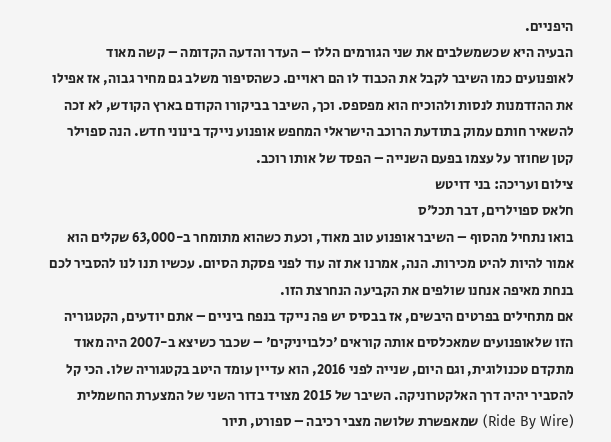היפניים.
הבעיה היא שכשמשלבים את שני הגורמים הללו – העדר והדעה הקדומה – קשה מאוד לאופנועים כמו השיבר לקבל את הכבוד לו הם ראויים. כשהסיפור משלב גם מחיר גבוה, אז אפילו את ההזדמנות לנסות ולהוכיח הוא מפספס. וכך, השיבר בביקורו הקודם בארץ הקודש, לא זכה להשאיר חותם עמוק בתודעת הרוכב הישראלי המחפש אופנוע נייקד בינוני חדש. הנה ספוילר קטן שחוזר על עצמו בפעם השנייה – הפסד של אותו רוכב.
צילום ועריכה: בני דויטש
חלאס ספוילרים, דבר תכל'ס
בואו נתחיל מהסוף – השיבר אופנוע טוב מאוד, וכעת כשהוא מתומחר ב-63,000 שקלים הוא אמור להיות להיט מכירות. הנה, אמרנו את זה עוד לפני פסקת הסיום. עכשיו תנו לנו להסביר לכם בנחת מאיפה אנחנו שולפים את הקביעה הנחרצת הזו.
אם מתחילים בפרטים היבשים, אז בבסיס יש פה נייקד בנפח ביניים – אתם יודעים, הקטגוריה הזו שלאופנועים שמאכלסים אותה קוראים 'כלבויניקים' – שכבר כשיצא ב-2007 היה מאוד מתקדם טכנולוגית, וגם היום, שנייה לפני 2016, הוא עדיין עומד היטב בקטגוריה שלו. הכי קל להסביר יהיה דרך האלקטרוניקה. השיבר של 2015 מצויד בדור השני של המצערת החשמלית (Ride By Wire) שמאפשרת שלושה מצבי רכיבה – ספורט, תיור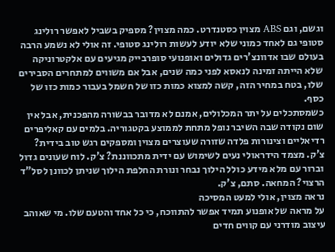וגשם, וגם ABS מצוין כסטנדרט. כמה מצוין? מספיק בשביל לאפשר רולינג סטופי גם לאחד כמוני שלא יודע לעשות רולינג סטופי. זה אולי לא נשמע הרבה בעולם שבו אדוונצ'רים גדולים ואופנועי סופרבייק מגיעים עם אלקטרוניקה שלא הייתה זמינה לנאסא לפני כמה שנים, אבל אם משווים למתחרים הסבירים שלו, בטח במחיר הזה, קשה למצוא כמות כזו של חשמל בעבור כמות כזו של כסף.
כשמסתכלים על יתר המכלולים, אמנם לא מדובר בבשורה מהפכנית, אבל אין שום נקודה שבה השיבר נופל מתחת לממוצע בקטגוריה. בלמים עם קאליפרים רדיאליים וצינורות פלדה שזורה שעוצרים מצוין ומספקים רגש טוב בידית? צ'ק. מצמד הידראולי נעים לשימוש עם ידית מתכווננת? צ'ק. לוח שעונים גדול וברור עם מלא מידע כולל הילוך נבחר ונורת החלפת הילוך שניתן לכוונן לסל"ד הרצוי? המחאה. סתם, צ'ק.
נראה מצוין, אולי למעט המסיכה
על מראה של אופנוע תמיד אפשר להתווכח, כי כל אחד והטעם שלו. מי שאוהב עיצוב מודרני עם קווים חדים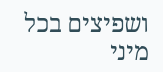ושפיצים בכל מיני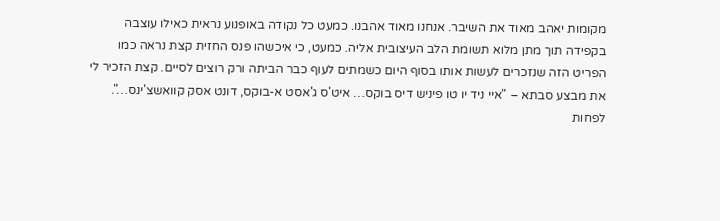מקומות יאהב מאוד את השיבר. אנחנו מאוד אהבנו. כמעט כל נקודה באופנוע נראית כאילו עוצבה בקפידה תוך מתן מלוא תשומת הלב העיצובית אליה. כמעט, כי איכשהו פנס החזית קצת נראה כמו הפריט הזה שנזכרים לעשות אותו בסוף היום כשמתים לעוף כבר הביתה ורק רוצים לסיים. קצת הזכיר לי את מבצע סבתא – "איי ניד יו טו פיניש דיס בוקס… איט'ס ג'אסט א-בוקס, דונט אסק קוואשצ'ינס…". לפחות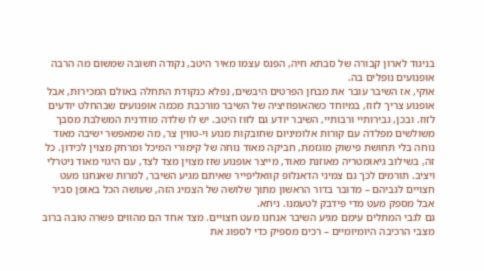בניגוד לארון קבורה של סבתא חיה, הפנס עצמו מאיר היטב, נקודה חשובה שמשום מה הרבה אופנועים נופלים בה.
אוקי, אז השיבר עובר את מבחן הפרטים היבשים, נפלא כנקודת התחלה באולם המכירות, אבל אופנוע צריך לזוז, במיוחד כשהאופוזיציה של השיבר מורכבת מכמה אופנועים שבהחלט יודעים לזוז. ובכן, גבירותיי ורבותיי, השיבר יודע גם לזוז היטב. יש לו שלדה מודרנית המשלבת מסבך משולשים מפלדה עם קורות אלומיניום שחובקות מנוע וי-טווין צר, מה שמאפשר ישיבה מאוד נוחה בלי תחושת פישוק מוגזמת, חביקה מאוד נוחה של קימורי המיכל ומרחק מצוין לכידון. כל זה, בשילוב גיאומטריה מאוזנת מאוד, מייצר אופנוע שזז מצוין מצד לצד, עם היגוי מאוד ניטרלי ויציב. תורמים לכך גם צמיגי הדאנלופ קוואליפייר שאיתם מגיע השיבר, למרות שאנחנו מעט חצויים לגביהם – מדובר בדור הראשון מתוך שלושה של הצמיג הזה, שעושה הכל באופן סביר אבל מספק מעט מדי פידבק לטעמנו. ניחא.
גם לגבי המתלים עימם מגיע השיבר אנחנו מעט חצויים. מצד אחד הם מהווים פשרה טובה ברוב מצבי הרכיבה היומיומיים – רכים מספיק כדי לספוג את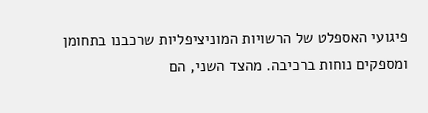פיגועי האספלט של הרשויות המוניציפליות שרכבנו בתחומן ומספקים נוחות ברכיבה. מהצד השני, הם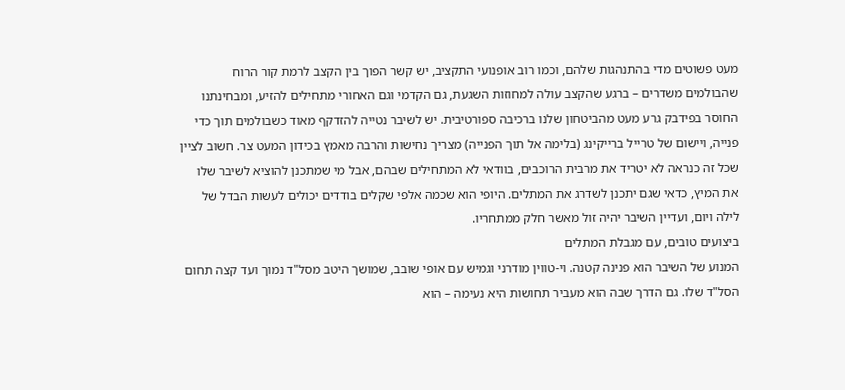מעט פשוטים מדי בהתנהגות שלהם, וכמו רוב אופנועי התקציב, יש קשר הפוך בין הקצב לרמת קור הרוח שהבולמים משדרים – ברגע שהקצב עולה למחוזות השגעת, גם הקדמי וגם האחורי מתחילים להזיע, ומבחינתנו החוסר בפידבק גרע מעט מהביטחון שלנו ברכיבה ספורטיבית. יש לשיבר נטייה להזדקף מאוד כשבולמים תוך כדי פנייה, ויישום של טרייל ברייקינג (בלימה אל תוך הפנייה) מצריך נחישות והרבה מאמץ בכידון המעט צר. חשוב לציין שכל זה כנראה לא יטריד את מרבית הרוכבים, בוודאי לא המתחילים שבהם, אבל מי שמתכנן להוציא לשיבר שלו את המיץ, כדאי שגם יתכנן לשדרג את המתלים. היופי הוא שכמה אלפי שקלים בודדים יכולים לעשות הבדל של לילה ויום, ועדיין השיבר יהיה זול מאשר חלק ממתחריו.
ביצועים טובים, עם מגבלת המתלים
המנוע של השיבר הוא פנינה קטנה. וי-טווין מודרני וגמיש עם אופי שובב, שמושך היטב מסל"ד נמוך ועד קצה תחום הסל"ד שלו. גם הדרך שבה הוא מעביר תחושות היא נעימה – הוא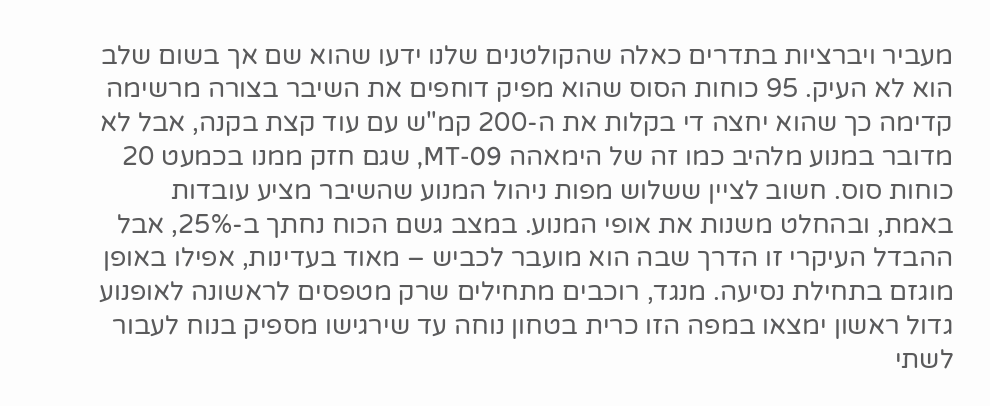מעביר ויברציות בתדרים כאלה שהקולטנים שלנו ידעו שהוא שם אך בשום שלב הוא לא העיק. 95 כוחות הסוס שהוא מפיק דוחפים את השיבר בצורה מרשימה קדימה כך שהוא יחצה די בקלות את ה-200 קמ"ש עם עוד קצת בקנה, אבל לא מדובר במנוע מלהיב כמו זה של הימאהה MT-09, שגם חזק ממנו בכמעט 20 כוחות סוס. חשוב לציין ששלוש מפות ניהול המנוע שהשיבר מציע עובדות באמת, ובהחלט משנות את אופי המנוע. במצב גשם הכוח נחתך ב-25%, אבל ההבדל העיקרי זו הדרך שבה הוא מועבר לכביש – מאוד בעדינות, אפילו באופן מוגזם בתחילת נסיעה. מנגד, רוכבים מתחילים שרק מטפסים לראשונה לאופנוע גדול ראשון ימצאו במפה הזו כרית בטחון נוחה עד שירגישו מספיק בנוח לעבור לשתי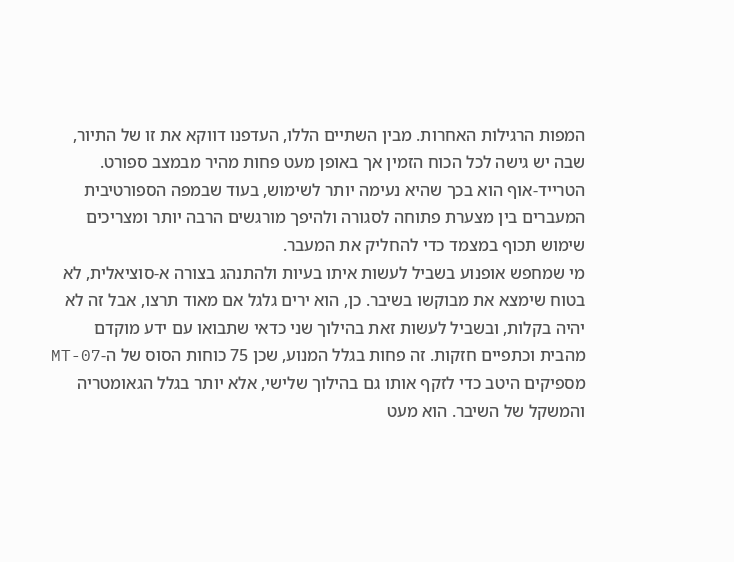המפות הרגילות האחרות. מבין השתיים הללו, העדפנו דווקא את זו של התיור, שבה יש גישה לכל הכוח הזמין אך באופן מעט פחות מהיר מבמצב ספורט. הטרייד-אוף הוא בכך שהיא נעימה יותר לשימוש, בעוד שבמפה הספורטיבית המעברים בין מצערת פתוחה לסגורה ולהיפך מורגשים הרבה יותר ומצריכים שימוש תכוף במצמד כדי להחליק את המעבר.
מי שמחפש אופנוע בשביל לעשות איתו בעיות ולהתנהג בצורה א-סוציאלית, לא בטוח שימצא את מבוקשו בשיבר. כן, הוא ירים גלגל אם מאוד תרצו, אבל זה לא יהיה בקלות, ובשביל לעשות זאת בהילוך שני כדאי שתבואו עם ידע מוקדם מהבית וכתפיים חזקות. זה פחות בגלל המנוע, שכן 75 כוחות הסוס של ה-MT-07 מספיקים היטב כדי לזקף אותו גם בהילוך שלישי, אלא יותר בגלל הגאומטריה והמשקל של השיבר. הוא מעט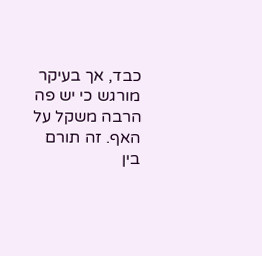כבד, אך בעיקר מורגש כי יש פה הרבה משקל על האף. זה תורם בין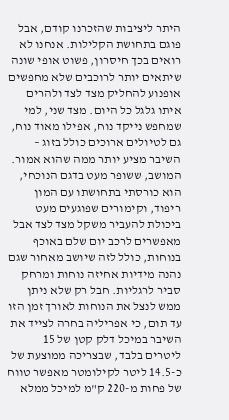היתר ליציבות שהזכרנו קודם, אבל פוגם בתחושת הקלילות. אנחנו לא רואים בכך חיסרון, פשוט אופי שונה שיתאים יותר לרוכבים שלא מחפשים אופנוע להחליק מצד לצד ולהרים איתו גלגל כל היום. מצד שני, למי שמחפש נייקד נוח, אפילו מאוד נוח, גם לטיולים ארוכים כולל בזוג – השיבר מציע יותר ממה שהוא אמור.
המושב, ששופר מעט בדגם הנוכחי, הוא כורסתי בתחושתו עם המון ריפוד, וקימורים שפוגעים מעט ביכולת להעביר משקל מצד לצד אבל מאפשרים לרכב יום שלם באוכף בנוחות, כולל לזה שיושב מאחור שגם נהנה מידיות אחיזה נוחות ומרחק סביר לרגליות. חבל רק שלא ניתן ממש לנצל את הנוחות לאורך זמן הזו עד תום, כי אפריליה בחרה לצייד את השיבר במיכל דלק קטן של 15 ליטרים בלבד, שבצריכה ממוצעת של כ-14.5 ליטר לקילומטר מאפשר טווח של פחות מ-220 ק"מ למיכל ממלא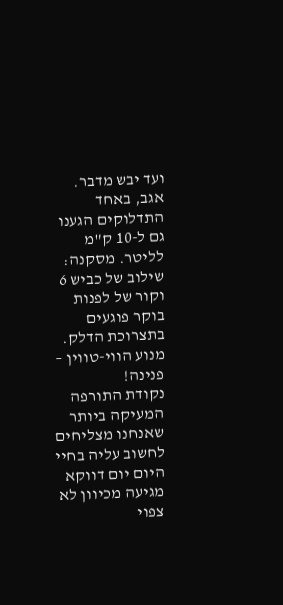ועד יבש מדבר. אגב, באחד התדלוקים הגענו גם ל-10 ק"מ לליטר. מסקנה: שילוב של כביש 6 וקור של לפנות בוקר פוגעים בתצרוכת הדלק.
מנוע הווי-טווין – פנינה!
נקודת התורפה המעיקה ביותר שאנחנו מצליחים לחשוב עליה בחיי היום יום דווקא מגיעה מכיוון לא צפוי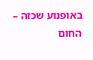באופנוע שכזה – החום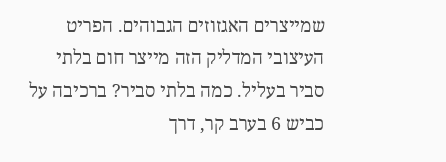שמייצרים האגזוזים הגבוהים. הפריט העיצובי המדליק הזה מייצר חום בלתי סביר בעליל. כמה בלתי סביר? ברכיבה על כביש 6 בערב קר, דרך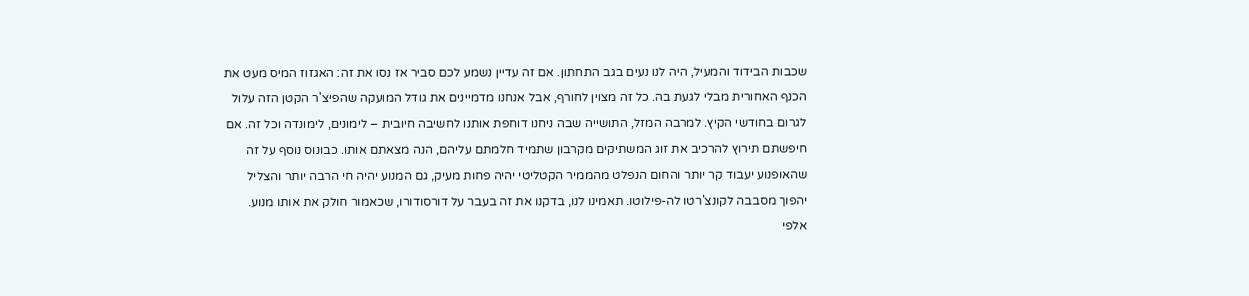שכבות הבידוד והמעיל, היה לנו נעים בגב התחתון. אם זה עדיין נשמע לכם סביר אז נסו את זה: האגזוז המיס מעט את הכנף האחורית מבלי לגעת בה. כל זה מצוין לחורף, אבל אנחנו מדמיינים את גודל המועקה שהפיצ'ר הקטן הזה עלול לגרום בחודשי הקיץ. למרבה המזל, התושייה שבה ניחנו דוחפת אותנו לחשיבה חיובית – לימונים, לימונדה וכל זה. אם חיפשתם תירוץ להרכיב את זוג המשתיקים מקרבון שתמיד חלמתם עליהם, הנה מצאתם אותו. כבונוס נוסף על זה שהאופנוע יעבוד קר יותר והחום הנפלט מהממיר הקטליטי יהיה פחות מעיק, גם המנוע יהיה חי הרבה יותר והצליל יהפוך מסבבה לקונצ'רטו לה-פילוטו. תאמינו לנו, בדקנו את זה בעבר על דורסודורו, שכאמור חולק את אותו מנוע.
אלפי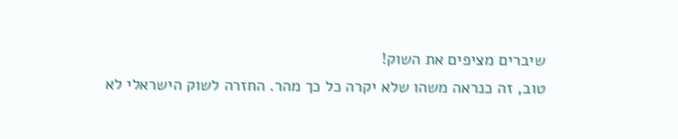שיברים מציפים את השוק!
טוב, זה כנראה משהו שלא יקרה כל כך מהר. החזרה לשוק הישראלי לא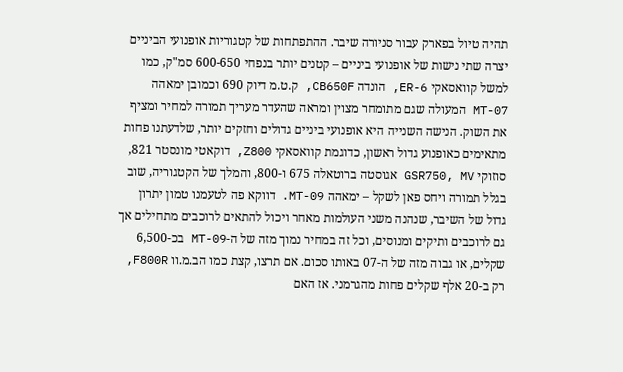תהיה טיול בפארק עבור סניורה שיבר. ההתפתחות של קטגוריות אופנועי הביניים יצרה שתי נישות של אופנועי ביניים – קטנים יותר בנפחי 600-650 סמ"ק, כמו למשל קוואסאקי ER-6, הונדה CB650F, ק.ט.מ דיוק 690 וכמובן ימאהה MT-07 המעולה שגם מתומחר מצוין ומראה שהעדר מעריך תמורה למחיר ומציף את השוק. הנישה השנייה היא אופנועי ביניים גדולים וחזקים יותר, שלדעתנו פחות מתאימים כאופנוע גדול ראשון, כדוגמת קוואסאקי Z800, דוקאטי מונסטר 821, סוזוקי GSR750, MV אגוסטה ברוטאלה 675 ו-800, והמלך של הקטגוריה, שוב בגלל תמורה ויחס פאן לשקל – ימאהה MT-09. דווקא פה לטעמנו טמון יתרון גדול של השיבר, שנהנה משני העולמות מאחר ויכול להתאים לרוכבים מתחילים אך גם לרוכבים ותיקים ומנוסים, וכל זה במחיר נמוך מזה של ה-MT-09 בכ-6,500 שקלים, או גבוה מזה של ה-07 באותו סכום. אם תרצו, קצת כמו הב.מ.וו F800R, רק ב-20 אלף שקלים פחות מהגרמני. אז האם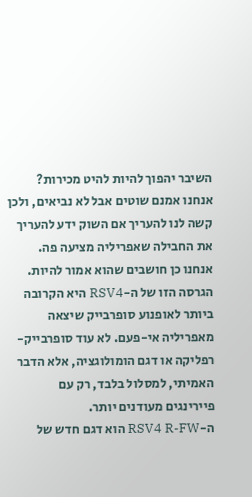השיבר יהפוך להיות להיט מכירות? אנחנו אמנם שוטים אבל לא נביאים, ולכן קשה לנו להעריך אם השוק ידע להעריך את החבילה שאפריליה מציעה פה. אנחנו כן חושבים שהוא אמור להיות.
הגרסה הזו של ה-RSV4 היא הקרובה ביותר לאופנוע סופרבייק שיצאה מאפריליה אי-פעם. לא עוד סופרבייק-רפליקה או דגם הומולוגציה, אלא הדבר האמיתי, למסלול בלבד, רק עם פיירינגים מעודנים יותר.
ה-RSV4 R-FW הוא דגם חדש של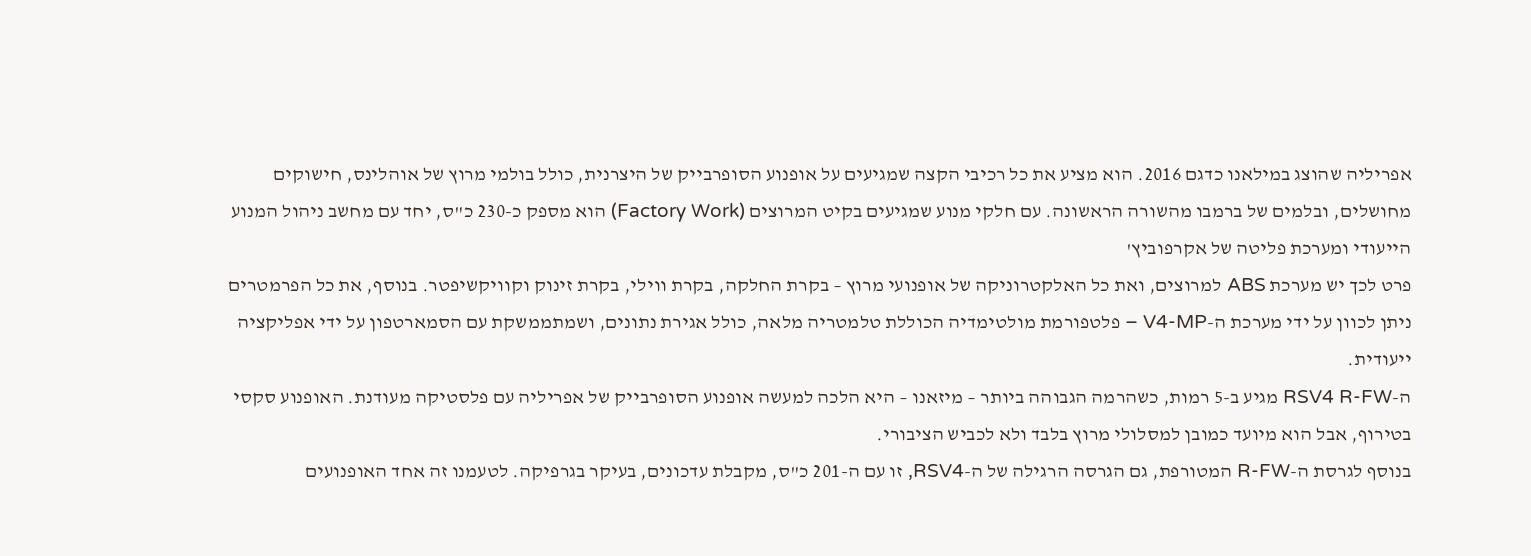אפריליה שהוצג במילאנו כדגם 2016. הוא מציע את כל רכיבי הקצה שמגיעים על אופנוע הסופרבייק של היצרנית, כולל בולמי מרוץ של אוהלינס, חישוקים מחושלים, ובלמים של ברמבו מהשורה הראשונה. עם חלקי מנוע שמגיעים בקיט המרוצים (Factory Work) הוא מספק כ-230 כ"ס, יחד עם מחשב ניהול המנוע הייעודי ומערכת פליטה של אקרפוביץ'
פרט לכך יש מערכת ABS למרוצים, ואת כל האלקטרוניקה של אופנועי מרוץ – בקרת החלקה, בקרת ווילי, בקרת זינוק וקוויקשיפטר. בנוסף, את כל הפרמטרים ניתן לכוון על ידי מערכת ה-V4-MP – פלטפורמת מולטימדיה הכוללת טלמטריה מלאה, כולל אגירת נתונים, ושמתממשקת עם הסמארטפון על ידי אפליקציה ייעודית.
ה-RSV4 R-FW מגיע ב-5 רמות, כשהרמה הגבוהה ביותר – מיזאנו – היא הלכה למעשה אופנוע הסופרבייק של אפריליה עם פלסטיקה מעודנת. האופנוע סקסי בטירוף, אבל הוא מיועד כמובן למסלולי מרוץ בלבד ולא לכביש הציבורי.
בנוסף לגרסת ה-R-FW המטורפת, גם הגרסה הרגילה של ה-RSV4, זו עם ה-201 כ"ס, מקבלת עדכונים, בעיקר בגרפיקה. לטעמנו זה אחד האופנועים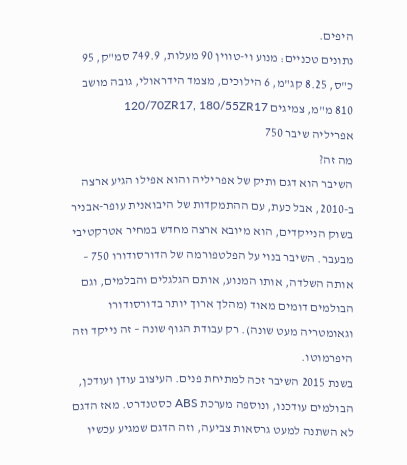היפים.
נתונים טכניים: מנוע וי-טווין 90 מעלות, 749.9 סמ"ק, 95 כ"ס, 8.25 קג"מ, 6 הילוכים, מצמד הידראולי, גובה מושב 810 מ"מ, צמיגים 120/70ZR17, 180/55ZR17
אפריליה שיבר 750
מה זה?
השיבר הוא דגם ותיק של אפריליה והוא אפילו הגיע ארצה ב-2010, אבל כעת, עם ההתמקדות של היבואנית עופר-אבניר בשוק הנייקדים, הוא מיובא ארצה מחדש במחיר אטרקטיבי מבעבר. השיבר בנוי על הפלטפורמה של הדורסודורו 750 – אותה השלדה, אותו המנוע, אותם הגלגלים והבלמים, וגם הבולמים דומים מאוד (מהלך ארוך יותר בדורסודורו וגאומטריה מעט שונה). רק עבודת הגוף שונה – זה נייקד וזה היפרמוטו.
בשנת 2015 השיבר זכה למתיחת פנים. העיצוב עודן ועודכן, הבולמים עודכנו, ונוספה מערכת ABS כסטנדרט. מאז הדגם לא השתנה למעט גרסאות צביעה, וזה הדגם שמגיע עכשיו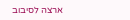ארצה לסיבוב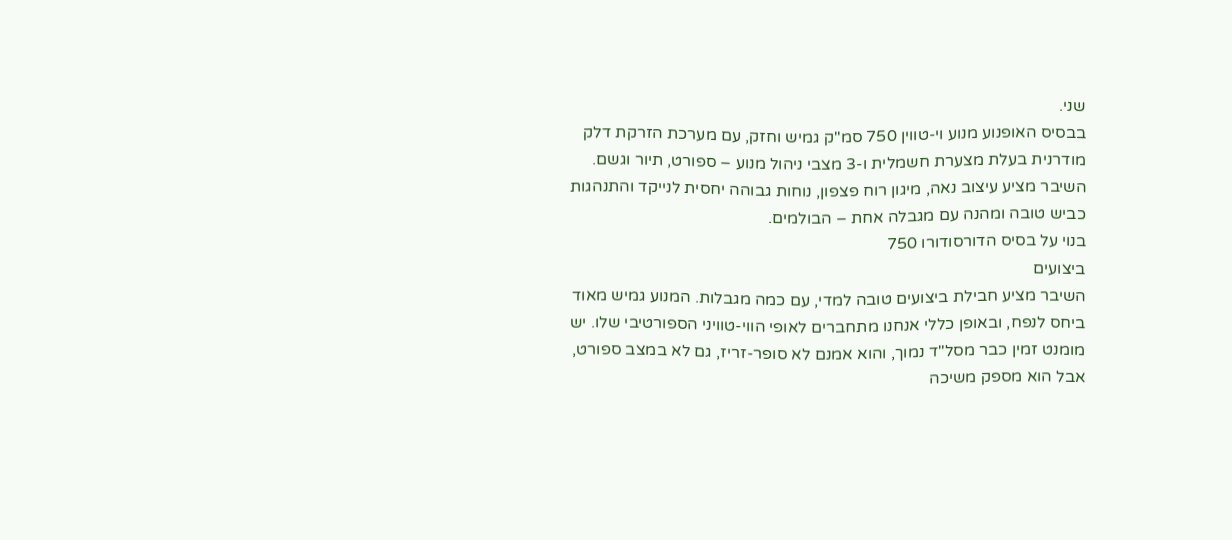שני.
בבסיס האופנוע מנוע וי-טווין 750 סמ"ק גמיש וחזק, עם מערכת הזרקת דלק מודרנית בעלת מצערת חשמלית ו-3 מצבי ניהול מנוע – ספורט, תיור וגשם. השיבר מציע עיצוב נאה, מיגון רוח פצפון, נוחות גבוהה יחסית לנייקד והתנהגות כביש טובה ומהנה עם מגבלה אחת – הבולמים.
בנוי על בסיס הדורסודורו 750
ביצועים
השיבר מציע חבילת ביצועים טובה למדי, עם כמה מגבלות. המנוע גמיש מאוד ביחס לנפח, ובאופן כללי אנחנו מתחברים לאופי הווי-טוויני הספורטיבי שלו. יש מומנט זמין כבר מסל"ד נמוך, והוא אמנם לא סופר-זריז, גם לא במצב ספורט, אבל הוא מספק משיכה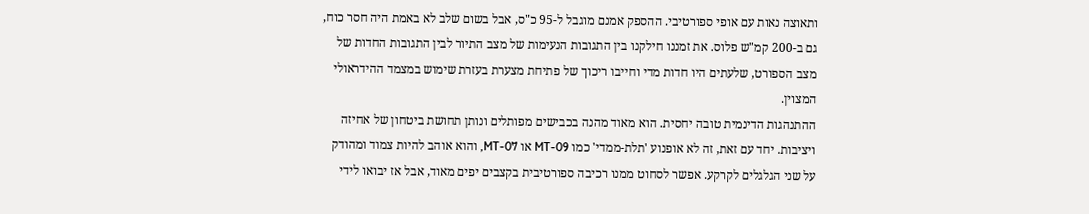ותאוצה נאות עם אופי ספורטיבי. ההספק אמנם מוגבל ל-95 כ"ס, אבל בשום שלב לא באמת היה חסר כוח, גם ב-200 קמ"ש פלוס. את זמננו חילקנו בין התגובות הנעימות של מצב התיור לבין התגובות החדות של מצב הספורט, שלעתים היו חדות מדי וחייבו ריכוך של פתיחת מצערת בעזרת שימוש במצמד ההידראולי המצוין.
ההתנהגות הדינמית טובה יחסית. הוא מאוד מהנה בכבישים מפותלים ונותן תחושת ביטחון של אחיזה ויציבות. יחד עם זאת, זה לא אופנוע 'תלת-ממדי' כמו MT-09 או MT-07, והוא אוהב להיות צמוד ומהודק על שני הגלגלים לקרקע. אפשר לסחוט ממנו רכיבה ספורטיבית בקצבים יפים מאוד, אבל אז יבואו לידי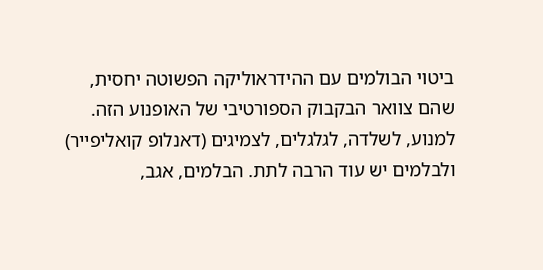ביטוי הבולמים עם ההידראוליקה הפשוטה יחסית, שהם צוואר הבקבוק הספורטיבי של האופנוע הזה. למנוע, לשלדה, לגלגלים, לצמיגים (דאנלופ קואליפייר) ולבלמים יש עוד הרבה לתת. הבלמים, אגב,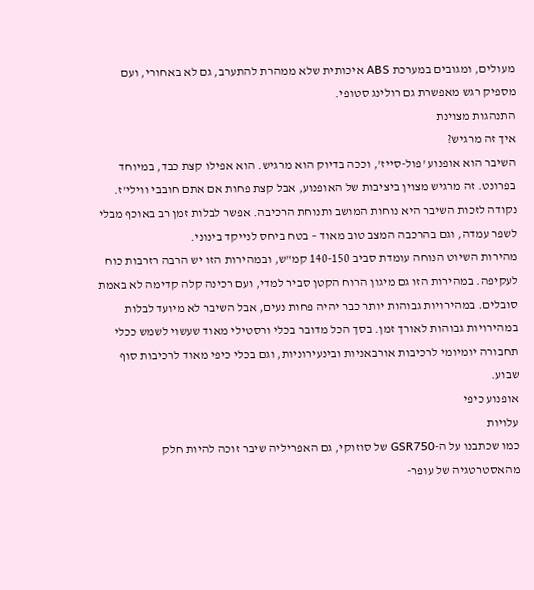מעולים, ומגובים במערכת ABS איכותית שלא ממהרת להתערב, גם לא באחורי, ועם מספיק רגש מאפשרת גם רולינג סטופי.
התנהגות מצוינת
איך זה מרגיש?
השיבר הוא אופנוע 'פול-סייז', וככה בדיוק הוא מרגיש. הוא אפילו קצת כבד, במיוחד בפרונט. זה מרגיש מצוין ביציבות של האופנוע, אבל קצת פחות אם אתם חובבי ווילי'ז. נקודה לזכות השיבר היא נוחות המושב ותנוחת הרכיבה. אפשר לבלות זמן רב באוכף מבלי לשפר עמדה, וגם בהרכבה המצב טוב מאוד – בטח ביחס לנייקד בינוני.
מהירות השיוט הנוחה עומדת סביב 140-150 קמ"ש, ובמהירות הזו יש הרבה רזרבות כוח לעקיפה. במהירות הזו גם מיגון הרוח הקטן סביר למדי, ועם רכינה קלה קדימה לא באמת סובלים. במהירויות גבוהות יותר כבר יהיה פחות נעים, אבל השיבר לא מיועד לבלות במהירויות גבוהות לאורך זמן. בסך הכל מדובר בכלי ורסטילי מאוד שעשוי לשמש ככלי תחבורה יומיומי לרכיבות אורבאניות ובינעירוניות, וגם בכלי כיפי מאוד לרכיבות סוף שבוע.
אופנוע כיפי
עלויות
כמו שכתבנו על ה-GSR750 של סוזוקי, גם האפריליה שיבר זוכה להיות חלק מהאסטרטגיה של עופר-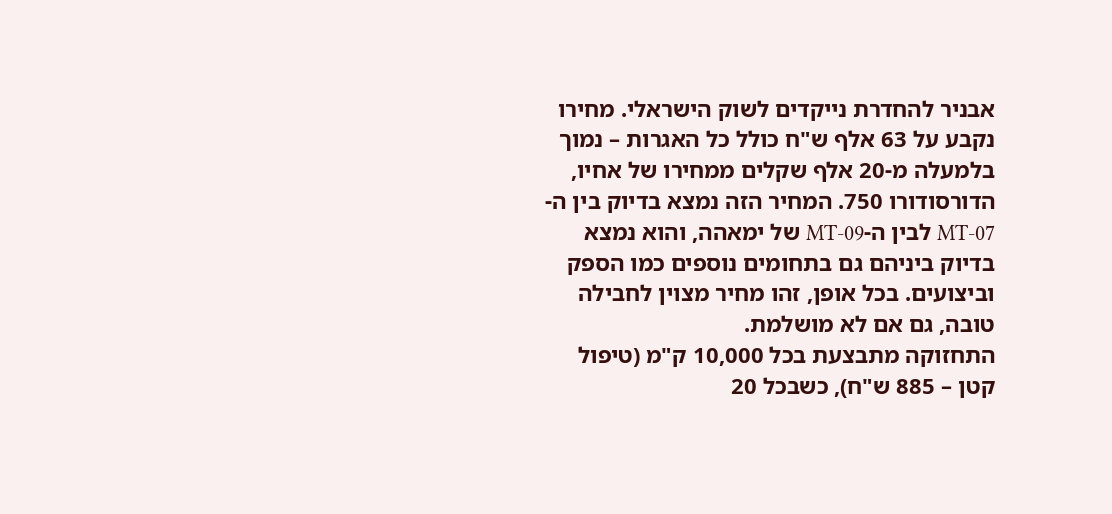אבניר להחדרת נייקדים לשוק הישראלי. מחירו נקבע על 63 אלף ש"ח כולל כל האגרות – נמוך בלמעלה מ-20 אלף שקלים ממחירו של אחיו, הדורסודורו 750. המחיר הזה נמצא בדיוק בין ה-MT-07 לבין ה-MT-09 של ימאהה, והוא נמצא בדיוק ביניהם גם בתחומים נוספים כמו הספק וביצועים. בכל אופן, זהו מחיר מצוין לחבילה טובה, גם אם לא מושלמת.
התחזוקה מתבצעת בכל 10,000 ק"מ (טיפול קטן – 885 ש"ח), כשבכל 20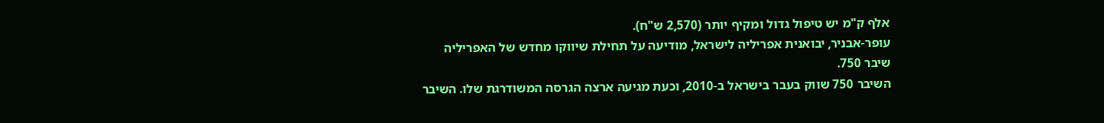אלף ק"מ יש טיפול גדול ומקיף יותר (2,570 ש"ח).
עופר-אבניר, יבואנית אפריליה לישראל, מודיעה על תחילת שיווקו מחדש של האפריליה שיבר 750.
השיבר 750 שווק בעבר בישראל ב-2010, וכעת מגיעה ארצה הגרסה המשודרגת שלו. השיבר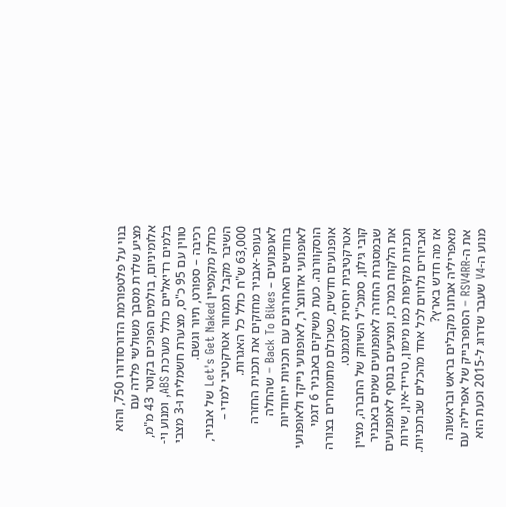בנוי על פלטפורמת הדורסודורו 750, והוא מציע שלדת מסבך משולשי פלדה עם אלומיניום, בולמים הפוכים בקוטר 43 מ"מ, בלמים רדיאליים כולל מערכת ABS, ומנוע וי-טווין עם 95 כ"ס, מצערת חשמלית ו-3 מצבי רכיבה – ספורט, תיור וגשם.
כחלק מקמפיין Let's Get Naked של אבניר, השיבר מקבל תמחור אטרקטיבי למדי – 63,000 ש"ח כולל כל האגרות.
בעופר-אבניר מחזקים את תכנית החזרה לאופנועים – Back To Bikes – שהחלה בחודשים האחרונים עם תכניות ייחודיות לאופנועי אדוונצ'ר, לאופנועי נייקד ולאופנועי הוסקוורנה. כעת משיקים באבניר 6 דגמי אופנועים חדשים, כשכולם מתומחרים בצורה אטרקטיבית יחסית לסגמנט.
קובי גילון, סמנכ"ל השיווק של החברה, מציין שבמסגרת החזרה לאופנועים שמים באבניר את הלקוח במרכז, ומציעים בנוסף לאופנועים תכניות מקיפות כמו מימון, טרייד-אין, שירות ואביזרים נלווים לכל אחד מהכלים שבתכניות.
אז מה חדש בארץ?
מאפריליה אנחנו מקבלים בראש ובראשונה את ה-RSV4RR – הסופרבייק של אפריליה עם מנוע ה-V4 שעבר שדרוג ל-2015 וכעת הוא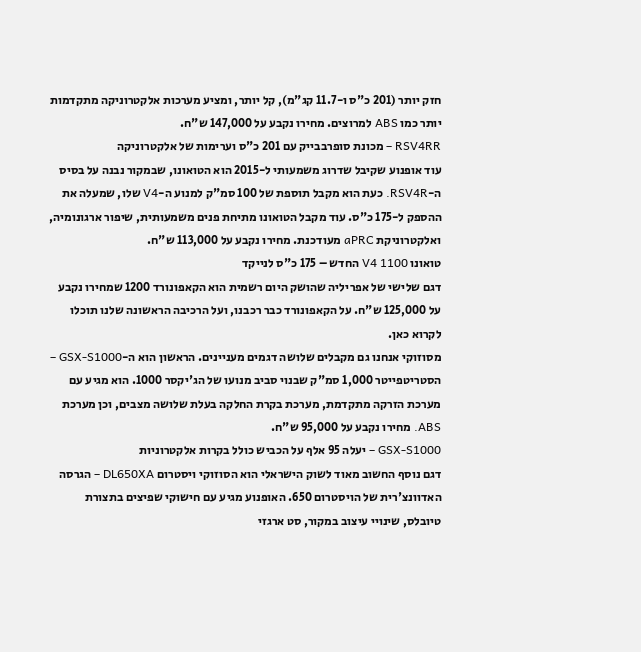חזק יותר (201 כ"ס ו-11.7 קג"מ), קל יותר, ומציע מערכות אלקטרוניקה מתקדמות יותר כמו ABS למרוצים. מחירו נקבע על 147,000 ש"ח.
RSV4RR – מכונת סופרבבייק עם 201 כ"ס וערימות של אלקטרוניקה
עוד אופנוע שקיבל שדרוג משמעותי ל-2015 הוא הטואונו, שבמקור נבנה על בסיס ה-RSV4R. כעת הוא מקבל תוספת של 100 סמ"ק למנוע ה-V4 שלו, שמעלה את ההספק ל-175 כ"ס. עוד מקבל הטואונו מתיחת פנים משמעותית, שיפור ארגונומיה, ואלקטרוניקת aPRC מעודכנת. מחירו נקבע על 113,000 ש"ח.
טואונו V4 1100 החדש – 175 כ"ס לנייקד
דגם שלישי של אפריליה שהושק היום רשמית הוא הקאפונורד 1200 שמחירו נקבע על 125,000 ש"ח. על הקאפונורד כבר רכבנו, ועל הרכיבה הראשונה שלנו תוכלו לקרוא כאן.
מסוזוקי אנחנו גם מקבלים שלושה דגמים מעניינים. הראשון הוא ה-GSX-S1000 – הסטריטפייטר 1,000 סמ"ק שבנוי סביב מנועו של הג'יקסר 1000. הוא מגיע עם מערכת הזרקה מתקדמת, מערכת בקרת החלקה בעלת שלושה מצבים, וכן מערכת ABS. מחירו נקבע על 95,000 ש"ח.
GSX-S1000 – יעלה 95 אלף על הכביש כולל בקרות אלקטרוניות
דגם נוסף החשוב מאוד לשוק הישראלי הוא הסוזוקי ויסטרום DL650XA – הגרסה האדוונצ'רית של הויסטרום 650. האופנוע מגיע עם חישוקי שפיצים בתצורת טיובלס, שינויי עיצוב במקור, סט ארגזי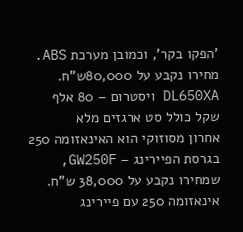'הפקו בקר', וכמובן מערכת ABS. מחירו נקבע על 80,000ש"ח.
DL650XA ויסטרום – 80 אלף שקל כולל סט ארגזים מלא
אחרון מסוזוקי הוא האינאזומה 250 בגרסת הפיירינג – GW250F, שמחירו נקבע על 38,000 ש"ח.
אינאזומה 250 עם פיירינג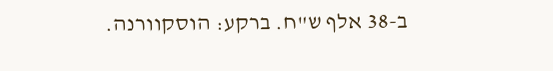ב-38 אלף ש"ח. ברקע: הוסקוורנה.